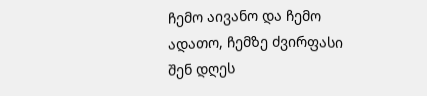ჩემო აივანო და ჩემო ადათო, ჩემზე ძვირფასი შენ დღეს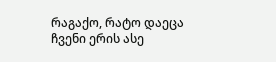რაგაქო, რატო დაეცა ჩვენი ერის ასე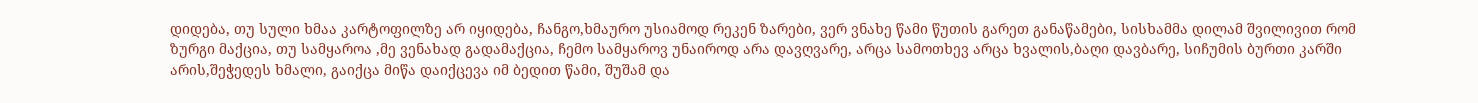დიდება, თუ სული ხმაა კარტოფილზე არ იყიდება, ჩანგო,ხმაურო უსიამოდ რეკენ ზარები, ვერ ვნახე წამი წუთის გარეთ განაწამები, სისხამმა დილამ შვილივით რომ ზურგი მაქცია, თუ სამყაროა ,მე ვენახად გადამაქცია, ჩემო სამყაროვ უნაიროდ არა დავღვარე, არცა სამოთხევ არცა ხვალის,ბაღი დავბარე, სიჩუმის ბურთი კარში არის,შეჭედეს ხმალი, გაიქცა მიწა დაიქცევა იმ ბედით წამი, შუშამ და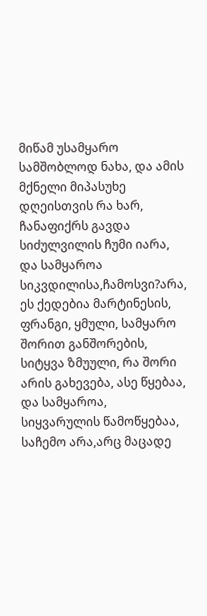მიწამ უსამყარო სამშობლოდ ნახა, და ამის მქნელი მიპასუხე დღეისთვის რა ხარ, ჩანაფიქრს გავდა სიძულვილის ჩუმი იარა, და სამყაროა სიკვდილისა,ჩამოსვი?არა, ეს ქედებია მარტინესის, ფრანგი, ყმული, სამყარო შორით განშორების, სიტყვა ზმუული, რა შორი არის გახევება, ასე წყებაა, და სამყაროა, სიყვარულის წამოწყებაა, საჩემო არა,არც მაცადე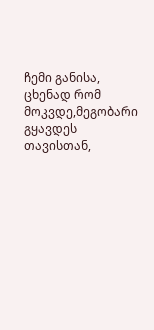ჩემი განისა, ცხენად რომ მოკვდე,მეგობარი გყავდეს თავისთან,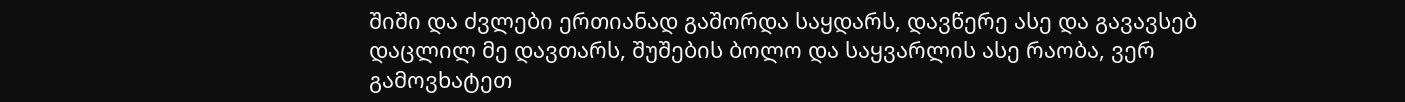შიში და ძვლები ერთიანად გაშორდა საყდარს, დავწერე ასე და გავავსებ დაცლილ მე დავთარს, შუშების ბოლო და საყვარლის ასე რაობა, ვერ გამოვხატეთ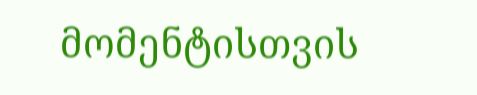მომენტისთვის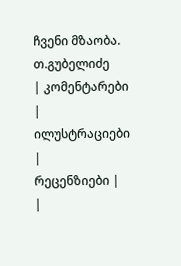ჩვენი მზაობა.
თ.გუბელიძე
| კომენტარები |
ილუსტრაციები |
რეცენზიები |
|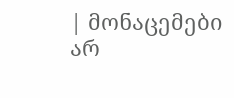| მონაცემები არ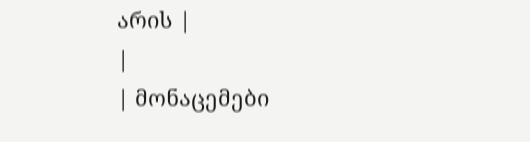არის |
|
| მონაცემები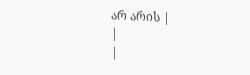არ არის |
|
|